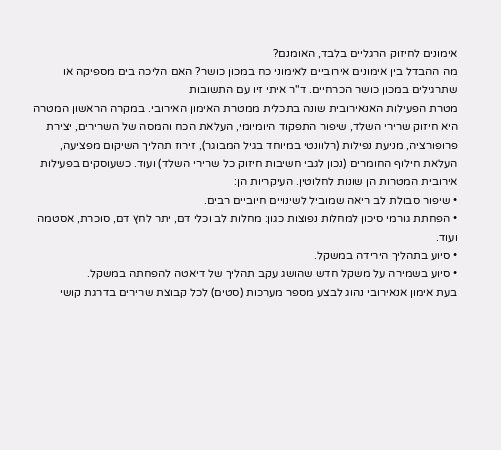אימונים לחיזוק הרגליים בלבד, האומנם?
מה ההבדל בין אימונים אירוביים לאימוני כח במכון כושר? האם הליכה בים מספיקה או שתרגילים במכון כושר הכרחיים. ד"ר איתי זיו עם התשובות
מטרת הפעילות האנאירובית שונה בתכלית ממטרת האימון האירובי. במקרה הראשון המטרה היא חיזוק שרירי השלד, שיפור התפקוד היומיומי, העלאת הכח והמסה של השרירים, יצירת פרופורציה, מניעת נפילות (רלוונטי במיוחד בגיל המבוגר), זירוז תהליך השיקום מפציעה, העלאת חילוף החומרים (נכון לגבי חשיבות חיזוק כל שרירי השלד) ועוד. כשעוסקים בפעילות אירובית המטרות הן שונות לחלוטין. העיקריות הן:
• שיפור סבולת לב ריאה שמוביל לשינויים חיוביים רבים.
• הפחתת גורמי סיכון למחלות נפוצות כגון: מחלות לב וכלי דם, יתר לחץ דם, סוכרת, אסטמה ועוד.
• סיוע בתהליך הירידה במשקל.
• סיוע בשמירה על משקל חדש שהושג עקב תהליך של דיאטה להפחתה במשקל.
בעת אימון אנאירובי נהוג לבצע מספר מערכות (סטים) לכל קבוצת שרירים בדרגת קושי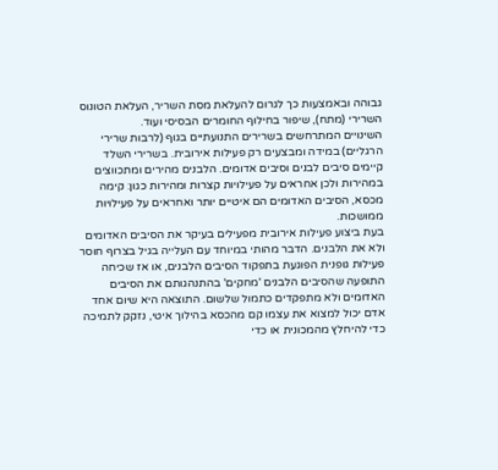גבוהה ובאמצעות כך לגרום להעלאת מסת השריר, העלאת הטונוס השרירי (מתח), שיפור בחילוף החומרים הבסיסי ועוד.
השינויים המתרחשים בשרירים התנועתיים בגוף (לרבות שרירי הרגליים) במידה ומבצעים רק פעילות אירובית. בשרירי השלד קיימים סיבים לבנים וסיבים אדומים. הלבנים מהירים ומתכווצים במהירות ולכן אחראים על פעילויות קצרות ומהירות כגון: קימה מכסא, הסיבים האדומים הם איטיים יותר ואחראים על פעילויות ממושכות.
בעת ביצוע פעילות אירובית מפעילים בעיקר את הסיבים האדומים ולא את הלבנים. הדבר מהותי במיוחד עם העלייה בגיל בצרוף חוסר פעילות גופנית הפוגעת בתפקוד הסיבים הלבנים, או אז שכיחה התופעה שהסיבים הלבנים 'מחקים' בהתנהגותם את הסיבים האדומים ולא מתפקדים כתמול שלשום. התוצאה היא שיום אחד אדם יכול למצוא את עצמו קם מהכסא בהילוך איטי, נזקק לתמיכה כדי להיחלץ מהמכונית או כדי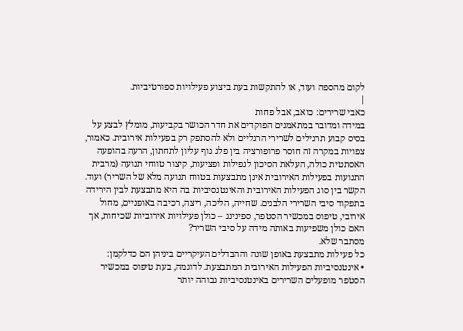לקום מהספה ועוד, או להתקשות בעת ביצוע פעילויות ספורטיביות.
|
כאבי שרירים: כואב, אבל פחות
במידה ומדובר במתאמנים הפוקדים את חדר הכושר בקביעות, מומלץ לבצע על בסיס קבוע תרגילים לשרירי הרגליים ולא להסתפק רק בפעילות אירובית. כאמור, צפויות במקרה זה חוסר פרופורציה בין פלג גוף עליון לתחתון, הרעה בהופעה האסתטית כולה, העלאת הסיכון לנפילות ופציעות, קיצור טווחי תנועה (מרבית התנועות בפעילות האירובית אינן מתבצעות בטווח תנועה מלא של השריר) ועוד.
הקשר בין סוג הפעילות האירובית והאינטנסיביות בה היא מתבצעת לבין הירידה בתפקוד סיבי השרירי הלבנים. שחייה, הליכה, ריצה, רכיבה באופניים, מחול אירובי, טיפוס במכשיר הסטפר, ספינינג – כולן פעילויות אירוביות שכיחות, אך האם כולן משפיעות באותה מידה על סיבי השריר?
מסתבר שלא.
כל פעילות מתבצעת באופן שונה וההבדלים העיקריים ביניהן הם כדלקמן:
• אינטנסיביות הפעילות האירובית המתבצעת. לדוגמה, בעת טיפוס במכשיר הסטפר מופעלים השרירים באינטנסיביות גבוהה יותר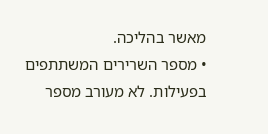מאשר בהליכה.
• מספר השרירים המשתתפים בפעילות. לא מעורב מספר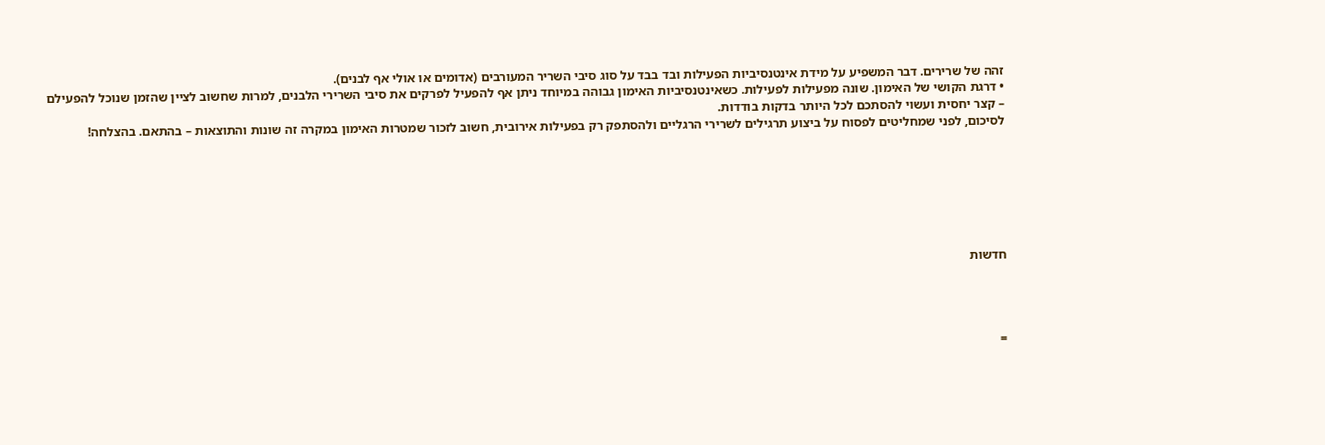זהה של שרירים. דבר המשפיע על מידת אינטנסיביות הפעילות ובד בבד על סוג סיבי השריר המעורבים (אדומים או אולי אף לבנים).
• דרגת הקושי של האימון. שונה מפעילות לפעילות. כשאינטנסיביות האימון גבוהה במיוחד ניתן אף להפעיל לפרקים את סיבי השרירי הלבנים, למרות שחשוב לציין שהזמן שנוכל להפעילם – קצר יחסית ועשוי להסתכם לכל היותר בדקות בודדות.
לסיכום, לפני שמחליטים לפסוח על ביצוע תרגילים לשרירי הרגליים ולהסתפק רק בפעילות אירובית, חשוב לזכור שמטרות האימון במקרה זה שונות והתוצאות – בהתאם. בהצלחה!







חדשות




=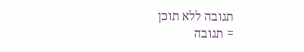תגובה ללא תוכן
= תגובה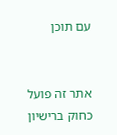עם תוכן


אתר זה פועל כחוק ברישיון